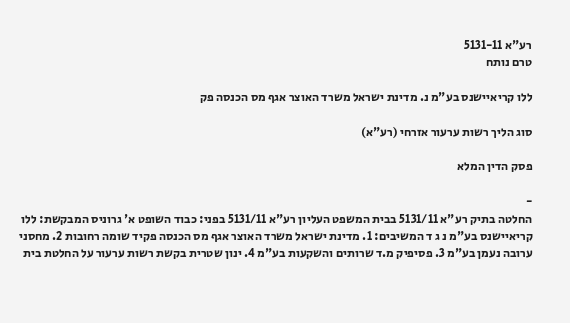רע"א 5131-11
טרם נותח

ללו קריאיישנס בע"מ נ. מדינת ישראל משרד האוצר אגף מס הכנסה פק

סוג הליך רשות ערעור אזרחי (רע"א)

פסק הדין המלא

-
החלטה בתיק רע"א 5131/11 בבית המשפט העליון רע"א 5131/11 בפני: כבוד השופט א' גרוניס המבקשת: ללו קריאיישנס בע"מ נ ג ד המשיבים: 1. מדינת ישראל משרד האוצר אגף מס הכנסה פקיד שומה רחובות 2. מחסני ערובה נעמן בע"מ 3. פסיפיק מ.ד שרותים והשקעות בע"מ 4. ינון שטרית בקשת רשות ערעור על החלטת בית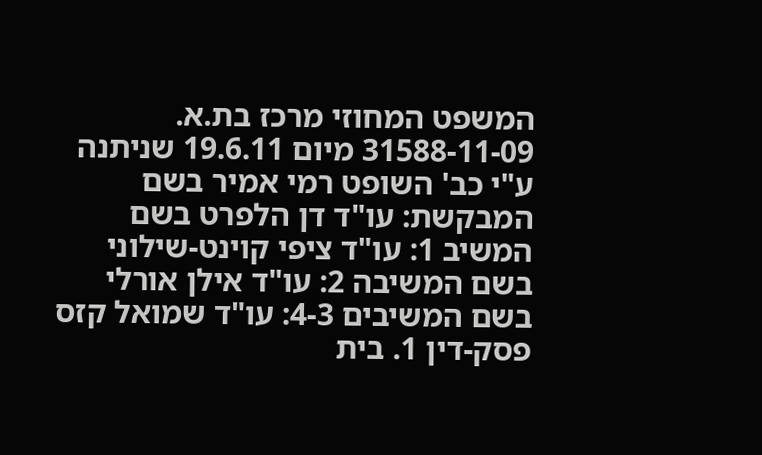המשפט המחוזי מרכז בת.א. 31588-11-09 מיום 19.6.11 שניתנה ע"י כב' השופט רמי אמיר בשם המבקשת: עו"ד דן הלפרט בשם המשיב 1: עו"ד ציפי קוינט-שילוני בשם המשיבה 2: עו"ד אילן אורלי בשם המשיבים 4-3: עו"ד שמואל קזס פסק-דין 1. בית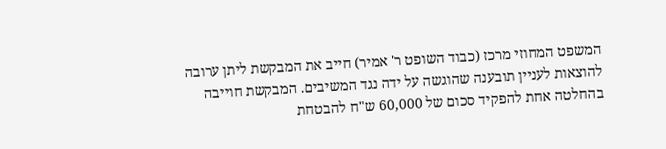המשפט המחוזי מרכז (כבוד השופט ר' אמיר) חייב את המבקשת ליתן ערובה להוצאות לעניין תובענה שהוגשה על ידה נגד המשיבים. המבקשת חוייבה בהחלטה אחת להפקיד סכום של 60,000 ש"ח להבטחת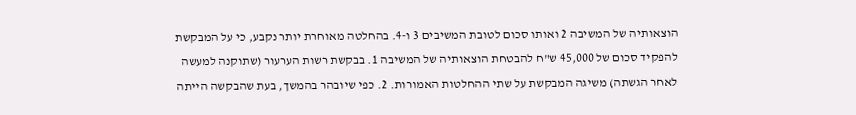הוצאותיה של המשיבה 2 ואותו סכום לטובת המשיבים 3 ו-4. בהחלטה מאוחרת יותר נקבע, כי על המבקשת להפקיד סכום של 45,000 ש"ח להבטחת הוצאותיה של המשיבה 1. בבקשת רשות הערעור (שתוקנה למעשה לאחר הגשתה) משיגה המבקשת על שתי ההחלטות האמורות. 2. כפי שיובהר בהמשך, בעת שהבקשה הייתה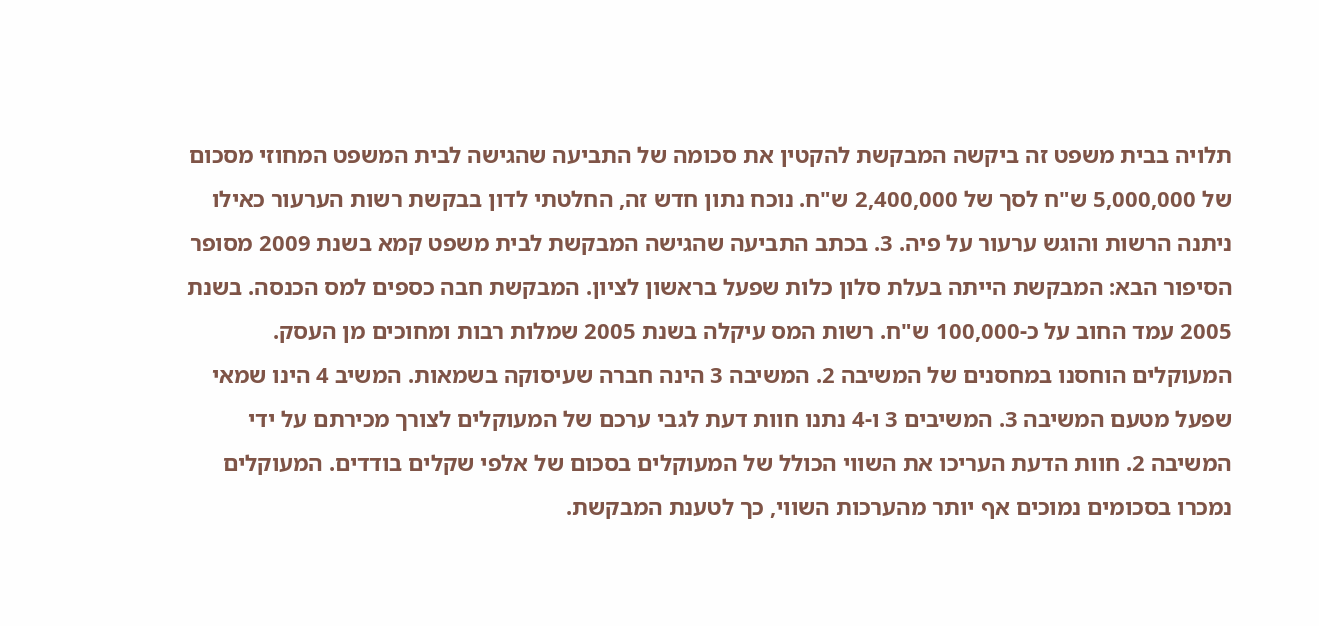תלויה בבית משפט זה ביקשה המבקשת להקטין את סכומה של התביעה שהגישה לבית המשפט המחוזי מסכום של 5,000,000 ש"ח לסך של 2,400,000 ש"ח. נוכח נתון חדש זה, החלטתי לדון בבקשת רשות הערעור כאילו ניתנה הרשות והוגש ערעור על פיה. 3. בכתב התביעה שהגישה המבקשת לבית משפט קמא בשנת 2009 מסופר הסיפור הבא: המבקשת הייתה בעלת סלון כלות שפעל בראשון לציון. המבקשת חבה כספים למס הכנסה. בשנת 2005 עמד החוב על כ-100,000 ש"ח. רשות המס עיקלה בשנת 2005 שמלות רבות ומחוכים מן העסק. המעוקלים הוחסנו במחסנים של המשיבה 2. המשיבה 3 הינה חברה שעיסוקה בשמאות. המשיב 4 הינו שמאי שפעל מטעם המשיבה 3. המשיבים 3 ו-4 נתנו חוות דעת לגבי ערכם של המעוקלים לצורך מכירתם על ידי המשיבה 2. חוות הדעת העריכו את השווי הכולל של המעוקלים בסכום של אלפי שקלים בודדים. המעוקלים נמכרו בסכומים נמוכים אף יותר מהערכות השווי, כך לטענת המבקשת.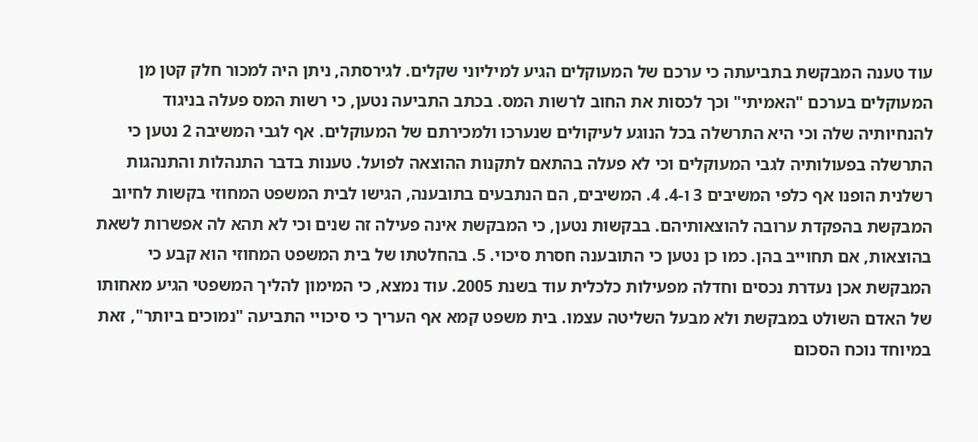עוד טענה המבקשת בתביעתה כי ערכם של המעוקלים הגיע למיליוני שקלים. לגירסתה, ניתן היה למכור חלק קטן מן המעוקלים בערכם "האמיתי" וכך לכסות את החוב לרשות המס. בכתב התביעה נטען, כי רשות המס פעלה בניגוד להנחיותיה שלה וכי היא התרשלה בכל הנוגע לעיקולים שנערכו ולמכירתם של המעוקלים. אף לגבי המשיבה 2 נטען כי התרשלה בפעולותיה לגבי המעוקלים וכי לא פעלה בהתאם לתקנות ההוצאה לפועל. טענות בדבר התנהלות והתנהגות רשלנית הופנו אף כלפי המשיבים 3 ו-4. 4. המשיבים, הם הנתבעים בתובענה, הגישו לבית המשפט המחוזי בקשות לחיוב המבקשת בהפקדת ערובה להוצאותיהם. בבקשות נטען, כי המבקשת אינה פעילה זה שנים וכי לא תהא לה אפשרות לשאת בהוצאות, אם תחוייב בהן. כמו כן נטען כי התובענה חסרת סיכוי. 5. בהחלטתו של בית המשפט המחוזי הוא קבע כי המבקשת אכן נעדרת נכסים וחדלה מפעילות כלכלית עוד בשנת 2005. עוד נמצא, כי המימון להליך המשפטי הגיע מאחותו של האדם השולט במבקשת ולא מבעל השליטה עצמו. בית משפט קמא אף העריך כי סיכויי התביעה "נמוכים ביותר", זאת במיוחד נוכח הסכום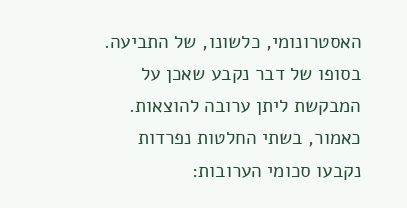האסטרונומי, כלשונו, של התביעה. בסופו של דבר נקבע שאכן על המבקשת ליתן ערובה להוצאות. כאמור, בשתי החלטות נפרדות נקבעו סכומי הערובות: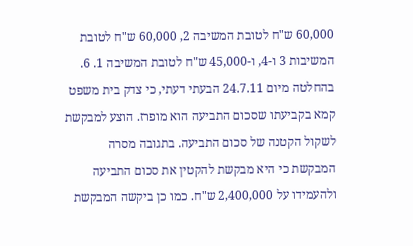60,000 ש"ח לטובת המשיבה 2, 60,000 ש"ח לטובת המשיבות 3 ו-4, ו-45,000 ש"ח לטובת המשיבה 1. 6. בהחלטה מיום 24.7.11 הבעתי דעתי, כי צדק בית משפט קמא בקביעתו שסכום התביעה הוא מופרז. הוצע למבקשת לשקול הקטנה של סכום התביעה. בתגובה מסרה המבקשת כי היא מבקשת להקטין את סכום התביעה ולהעמידו על 2,400,000 ש"ח. כמו כן ביקשה המבקשת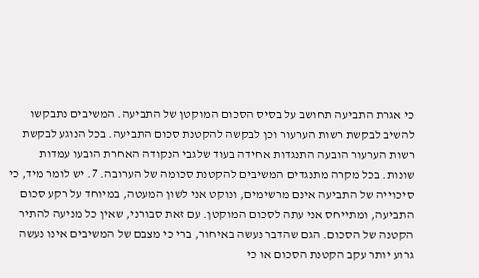כי אגרת התביעה תחושב על בסיס הסכום המוקטן של התביעה. המשיבים נתבקשו להשיב לבקשת רשות הערעור וכן לבקשה להקטנת סכום התביעה. בכל הנוגע לבקשת רשות הערעור הובעה התנגדות אחידה בעוד שלגבי הנקודה האחרת הובעו עמדות שונות. בכל מקרה מתנגדים המשיבים להקטנת סכומה של הערובה. 7. יש לומר מיד, כי סיכוייה של התביעה אינם מרשימים, ונוקט אני לשון המעטה, במיוחד על רקע סכום התביעה, ומתייחס אני עתה לסכום המוקטן. עם זאת סבורני, שאין כל מניעה להתיר הקטנה של הסכום. הגם שהדבר נעשה באיחור, ברי כי מצבם של המשיבים אינו נעשה גרוע יותר עקב הקטנת הסכום או כי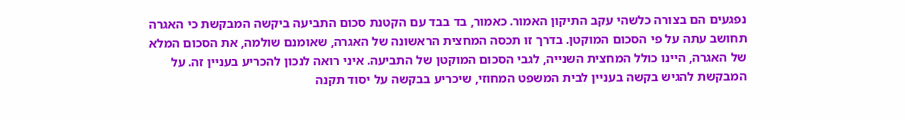נפגעים הם בצורה כלשהי עקב התיקון האמור. כאמור, בד בבד עם הקטנת סכום התביעה ביקשה המבקשת כי האגרה תחושב עתה על פי הסכום המוקטן. בדרך זו תכסה המחצית הראשונה של האגרה, שאומנם שולמה, את הסכום המלא של האגרה, היינו כולל המחצית השנייה, לגבי הסכום המוקטן של התביעה. איני רואה לנכון להכריע בעניין זה. על המבקשת להגיש בקשה בעניין לבית המשפט המחוזי, שיכריע בבקשה על יסוד תקנה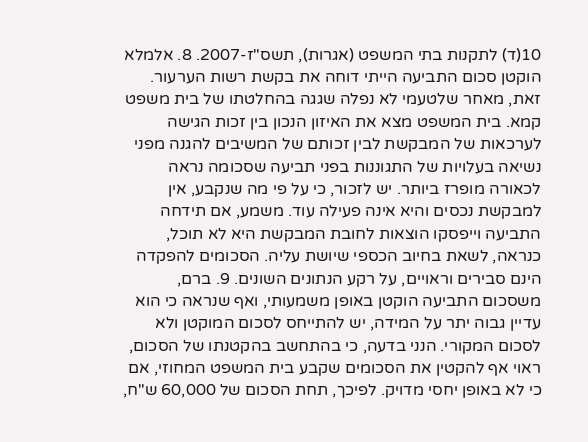10(ד) לתקנות בתי המשפט (אגרות), תשס"ז-2007. 8. אלמלא הוקטן סכום התביעה הייתי דוחה את בקשת רשות הערעור. זאת, מאחר שלטעמי לא נפלה שגגה בהחלטתו של בית משפט קמא. בית המשפט מצא את האיזון הנכון בין זכות הגישה לערכאות של המבקשת לבין זכותם של המשיבים להגנה מפני נשיאה בעלויות של התגוננות בפני תביעה שסכומה נראה לכאורה מופרז ביותר. יש לזכור, כי על פי מה שנקבע, אין למבקשת נכסים והיא אינה פעילה עוד. משמע, אם תידחה התביעה וייפסקו הוצאות לחובת המבקשת היא לא תוכל, כנראה, לשאת בחיוב הכספי שיושת עליה. הסכומים להפקדה הינם סבירים וראויים, על רקע הנתונים השונים. 9. ברם, משסכום התביעה הוקטן באופן משמעותי, ואף שנראה כי הוא עדיין גבוה יתר על המידה, יש להתייחס לסכום המוקטן ולא לסכום המקורי. הנני בדעה, כי בהתחשב בהקטנתו של הסכום, ראוי אף להקטין את הסכומים שקבע בית המשפט המחוזי, אם כי לא באופן יחסי מדויק. לפיכך, תחת הסכום של 60,000 ש"ח,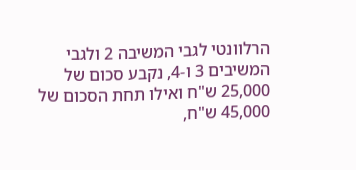הרלוונטי לגבי המשיבה 2 ולגבי המשיבים 3 ו-4, נקבע סכום של 25,000 ש"ח ואילו תחת הסכום של 45,000 ש"ח,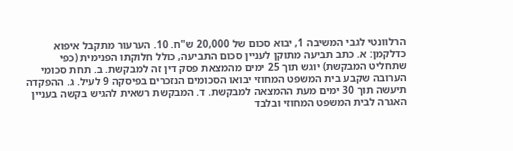הרלוונטי לגבי המשיבה 1, יבוא סכום של 20,000 ש"ח. 10. הערעור מתקבל איפוא כדלקמן: א. כתב תביעה מתוקן לעניין סכום התביעה, כולל חלוקתו הפנימית (כפי שתחליט המבקשת) יוגש תוך 25 ימים מהמצאת פסק דין זה למבקשת. ב. תחת סכומי הערובה שקבע בית המשפט המחוזי יבואו הסכומים הנזכרים בפיסקה 9 לעיל. ג. ההפקדה תיעשה תוך 30 ימים מעת ההמצאה למבקשת. ד. המבקשת רשאית להגיש בקשה בעניין האגרה לבית המשפט המחוזי ובלבד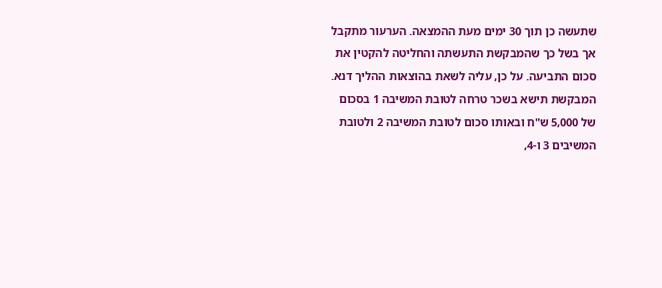שתעשה כן תוך 30 ימים מעת ההמצאה. הערעור מתקבל אך בשל כך שהמבקשת התעשתה והחליטה להקטין את סכום התביעה. על כן, עליה לשאת בהוצאות ההליך דנא. המבקשת תישא בשכר טרחה לטובת המשיבה 1 בסכום של 5,000 ש"ח ובאותו סכום לטובת המשיבה 2 ולטובת המשיבים 3 ו-4,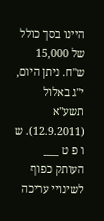היינו בסך כולל של 15,000 ש"ח. ניתן היום, י"ג באלול תשע"א (12.9.2011). ש ו פ ט ___ העותק כפוף לשינויי עריכה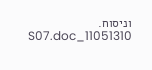וניסוח. 11051310_S07.doc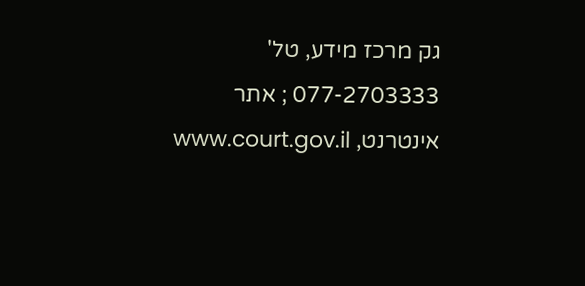גק מרכז מידע, טל' 077-2703333 ; אתר אינטרנט, www.court.gov.il